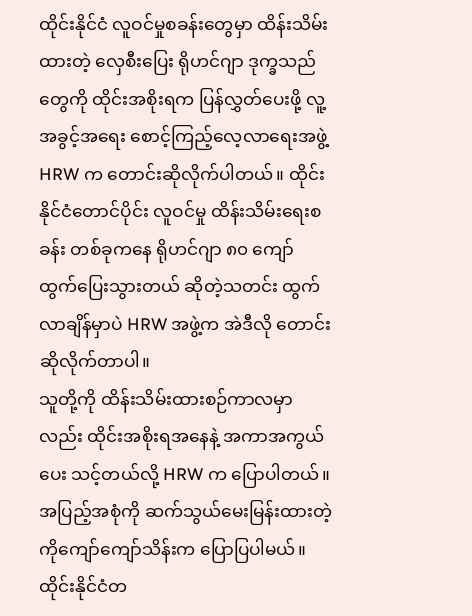ထိုင်းနိုင်ငံ လူဝင်မှုစခန်းတွေမှာ ထိန်းသိမ်းထားတဲ့ လှေစီးပြေး ရိုဟင်ဂျာ ဒုက္ခသည်တွေကို ထိုင်းအစိုးရက ပြန်လွှတ်ပေးဖို့ လူ့အခွင့်အရေး စောင့်ကြည့်လေ့လာရေးအဖွဲ့ HRW က တောင်းဆိုလိုက်ပါတယ်။ ထိုင်းနိုင်ငံတောင်ပိုင်း လူဝင်မှု ထိန်းသိမ်းရေးစခန်း တစ်ခုကနေ ရိုဟင်ဂျာ ၈၀ ကျော် ထွက်ပြေးသွားတယ် ဆိုတဲ့သတင်း ထွက်လာချိန်မှာပဲ HRW အဖွဲ့က အဲဒီလို တောင်းဆိုလိုက်တာပါ။
သူတို့ကို ထိန်းသိမ်းထားစဉ်ကာလမှာလည်း ထိုင်းအစိုးရအနေနဲ့ အကာအကွယ်ပေး သင့်တယ်လို့ HRW က ပြောပါတယ်။ အပြည့်အစုံကို ဆက်သွယ်မေးမြန်းထားတဲ့ ကိုကျော်ကျော်သိန်းက ပြောပြပါမယ်။
ထိုင်းနိုင်ငံတ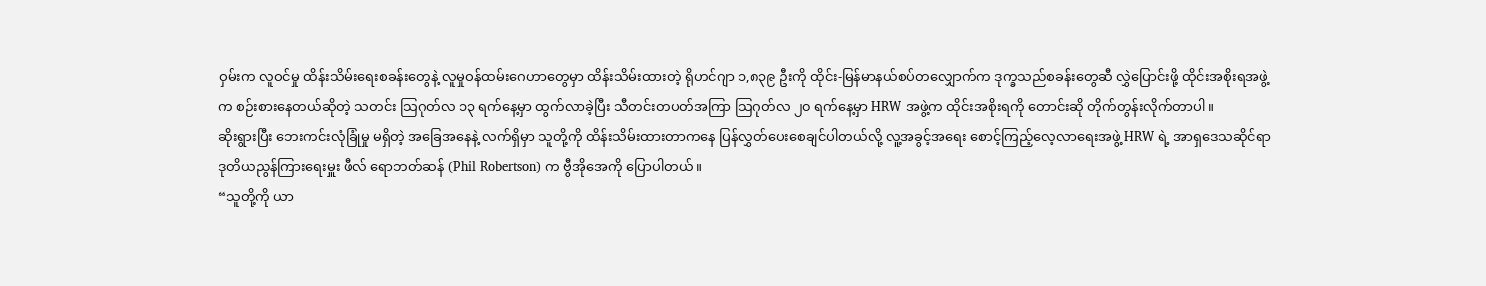ဝှမ်းက လူဝင်မှု ထိန်းသိမ်းရေးစခန်းတွေနဲ့ လူမှုဝန်ထမ်းဂေဟာတွေမှာ ထိန်းသိမ်းထားတဲ့ ရိုဟင်ဂျာ ၁,၈၃၉ ဦးကို ထိုင်း-မြန်မာနယ်စပ်တလျှောက်က ဒုက္ခသည်စခန်းတွေဆီ လွှဲပြောင်းဖို့ ထိုင်းအစိုးရအဖွဲ့က စဉ်းစားနေတယ်ဆိုတဲ့ သတင်း သြဂုတ်လ ၁၃ ရက်နေ့မှာ ထွက်လာခဲ့ပြီး သီတင်းတပတ်အကြာ သြဂုတ်လ ၂၀ ရက်နေ့မှာ HRW အဖွဲ့က ထိုင်းအစိုးရကို တောင်းဆို တိုက်တွန်းလိုက်တာပါ။
ဆိုးရွားပြီး ဘေးကင်းလုံခြုံမှု မရှိတဲ့ အခြေအနေနဲ့ လက်ရှိမှာ သူတို့ကို ထိန်းသိမ်းထားတာကနေ ပြန်လွှတ်ပေးစေချင်ပါတယ်လို့ လူ့အခွင့်အရေး စောင့်ကြည့်လေ့လာရေးအဖွဲ့ HRW ရဲ့ အာရှဒေသဆိုင်ရာ ဒုတိယညွန်ကြားရေးမှူး ဖီလ် ရောဘတ်ဆန် (Phil Robertson) က ဗွီအိုအေကို ပြောပါတယ်။
“သူတို့ကို ယာ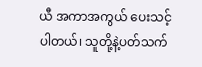ယီ အကာအကွယ် ပေးသင့်ပါတယ်၊ သူတို့နဲ့ပတ်သက်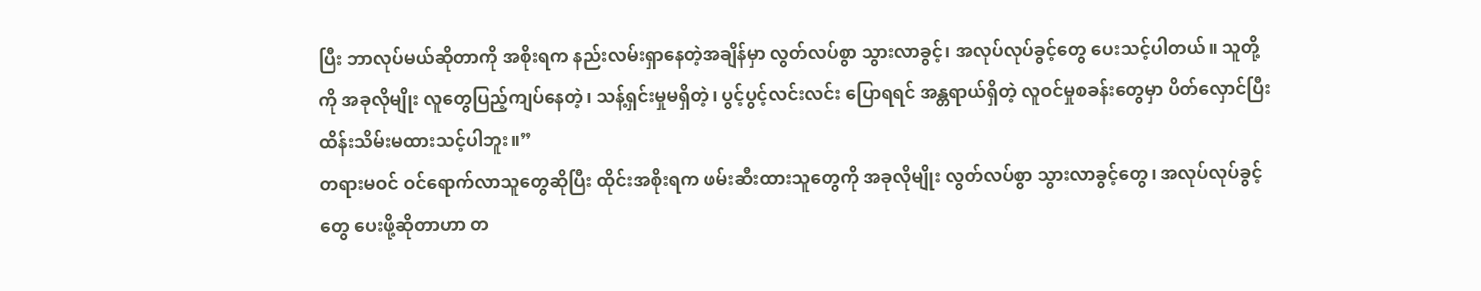ပြီး ဘာလုပ်မယ်ဆိုတာကို အစိုးရက နည်းလမ်းရှာနေတဲ့အချိန်မှာ လွတ်လပ်စွာ သွားလာခွင့်၊ အလုပ်လုပ်ခွင့်တွေ ပေးသင့်ပါတယ်။ သူတို့ကို အခုလိုမျိုး လူတွေပြည့်ကျပ်နေတဲ့၊ သန့်ရှင်းမှုမရှိတဲ့၊ ပွင့်ပွင့်လင်းလင်း ပြောရရင် အန္တရာယ်ရှိတဲ့ လူဝင်မှုစခန်းတွေမှာ ပိတ်လှောင်ပြီး ထိန်းသိမ်းမထားသင့်ပါဘူး။”
တရားမဝင် ဝင်ရောက်လာသူတွေဆိုပြီး ထိုင်းအစိုးရက ဖမ်းဆီးထားသူတွေကို အခုလိုမျိုး လွတ်လပ်စွာ သွားလာခွင့်တွေ၊ အလုပ်လုပ်ခွင့်တွေ ပေးဖို့ဆိုတာဟာ တ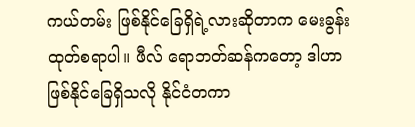ကယ်တမ်း ဖြစ်နိုင်ခြေရှိရဲ့လားဆိုတာက မေးခွန်းထုတ်စရာပါ။ ဖီလ် ရောဘတ်ဆန်ကတော့ ဒါဟာ ဖြစ်နိုင်ခြေရှိသလို နိုင်ငံတကာ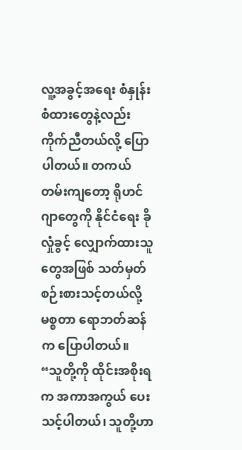လူ့အခွင့်အရေး စံနှုန်းစံထားတွေနဲ့လည်း ကိုက်ညီတယ်လို့ ပြောပါတယ်။ တကယ်တမ်းကျတော့ ရိုဟင်ဂျာတွေကို နိုင်ငံရေး ခိုလှုံခွင့် လျှောက်ထားသူတွေအဖြစ် သတ်မှတ် စဉ်းစားသင့်တယ်လို့ မစ္စတာ ရောဘတ်ဆန်က ပြောပါတယ်။
“သူတို့ကို ထိုင်းအစိုးရက အကာအကွယ် ပေးသင့်ပါတယ်၊ သူတို့ဟာ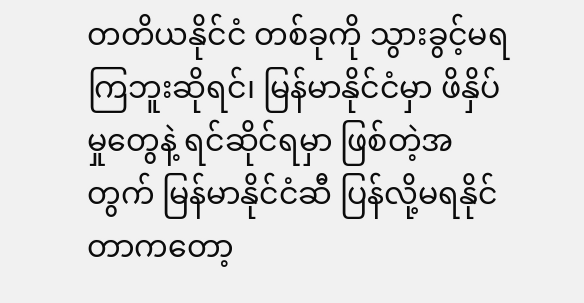တတိယနိုင်ငံ တစ်ခုကို သွားခွင့်မရကြဘူးဆိုရင်၊ မြန်မာနိုင်ငံမှာ ဖိနှိပ်မှုတွေနဲ့ ရင်ဆိုင်ရမှာ ဖြစ်တဲ့အတွက် မြန်မာနိုင်ငံဆီ ပြန်လို့မရနိုင်တာကတော့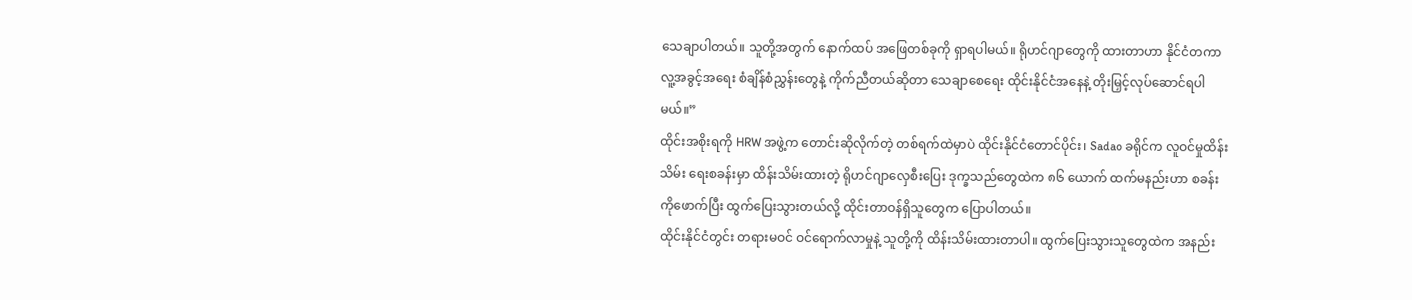သေချာပါတယ်။ သူတို့အတွက် နောက်ထပ် အဖြေတစ်ခုကို ရှာရပါမယ်။ ရိုဟင်ဂျာတွေကို ထားတာဟာ နိုင်ငံတကာ လူ့အခွင့်အရေး စံချိန်စံညွှန်းတွေနဲ့ ကိုက်ညီတယ်ဆိုတာ သေချာစေရေး ထိုင်းနိုင်ငံအနေနဲ့ တိုးမြှင့်လုပ်ဆောင်ရပါမယ်။”
ထိုင်းအစိုးရကို HRW အဖွဲ့က တောင်းဆိုလိုက်တဲ့ တစ်ရက်ထဲမှာပဲ ထိုင်းနိုင်ငံတောင်ပိုင်း၊ Sadao ခရိုင်က လူဝင်မှုထိန်းသိမ်း ရေးစခန်းမှာ ထိန်းသိမ်းထားတဲ့ ရိုဟင်ဂျာလှေစီးပြေး ဒုက္ခသည်တွေထဲက ၈၆ ယောက် ထက်မနည်းဟာ စခန်းကိုဖောက်ပြီး ထွက်ပြေးသွားတယ်လို့ ထိုင်းတာဝန်ရှိသူတွေက ပြောပါတယ်။
ထိုင်းနိုင်ငံတွင်း တရားမဝင် ဝင်ရောက်လာမှုနဲ့ သူတို့ကို ထိန်းသိမ်းထားတာပါ။ ထွက်ပြေးသွားသူတွေထဲက အနည်း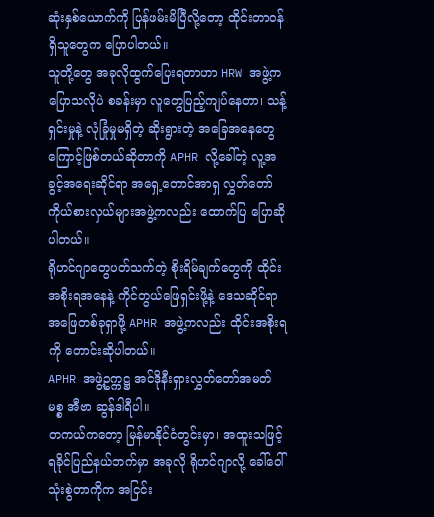ဆုံးနှစ်ယောက်ကို ပြန်ဖမ်းမိပြီလို့တော့ ထိုင်းတာဝန်ရှိသူတွေက ပြောပါတယ်။
သူတို့တွေ အခုလိုထွက်ပြေးရတာဟာ HRW အဖွဲ့က ပြောသလိုပဲ စခန်းမှာ လူတွေပြည့်ကျပ်နေတာ၊ သန့်ရှင်းမှုနဲ့ လုံခြုံမှုမရှိတဲ့ ဆိုးရွားတဲ့ အခြေအနေတွေကြောင့်ဖြစ်တယ်ဆိုတာကို APHR လို့ခေါ်တဲ့ လူ့အခွင့်အရေးဆိုင်ရာ အရှေ့တောင်အာရှ လွှတ်တော်ကိုယ်စားလှယ်များအဖွဲ့ကလည်း ထောက်ပြ ပြောဆိုပါတယ်။
ရိုဟင်ဂျာတွေပတ်သက်တဲ့ စိုးရိမ်ချက်တွေကို ထိုင်း အစိုးရအနေနဲ့ ကိုင်တွယ်ဖြေရှင်းဖို့နဲ့ ဒေသဆိုင်ရာ အဖြေတစ်ခုရှာဖို့ APHR အဖွဲ့ကလည်း ထိုင်းအစိုးရကို တောင်းဆိုပါတယ်။
APHR အဖွဲ့ဥက္ကဋ္ဌ အင်ဒိုနီးရှားလွှတ်တော်အမတ် မစ္စ အီဗာ ဆွန်ဒါရီပါ။
တကယ်ကတော့ မြန်မာနိုင်ငံတွင်းမှာ၊ အထူးသဖြင့် ရခိုင်ပြည်နယ်ဘက်မှာ အခုလို ရိုဟင်ဂျာလို့ ခေါ်ဝေါ်သုံးစွဲတာကိုက အငြင်း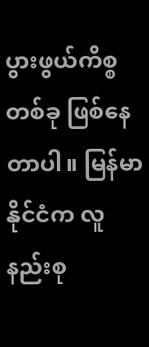ပွားဖွယ်ကိစ္စတစ်ခု ဖြစ်နေတာပါ။ မြန်မာနိုင်ငံက လူနည်းစု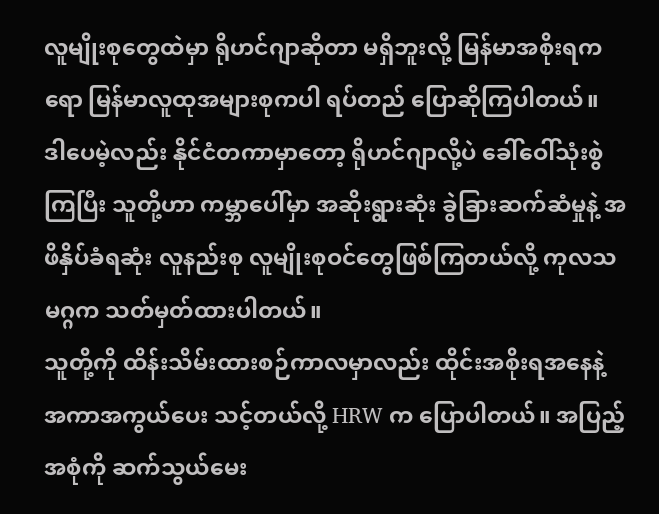လူမျိုးစုတွေထဲမှာ ရိုဟင်ဂျာဆိုတာ မရှိဘူးလို့ မြန်မာအစိုးရကရော မြန်မာလူထုအများစုကပါ ရပ်တည် ပြောဆိုကြပါတယ်။
ဒါပေမဲ့လည်း နိုင်ငံတကာမှာတော့ ရိုဟင်ဂျာလို့ပဲ ခေါ်ဝေါ်သုံးစွဲကြပြီး သူတို့ဟာ ကမ္ဘာပေါ်မှာ အဆိုးရွားဆုံး ခွဲခြားဆက်ဆံမှုနဲ့ အဖိနှိပ်ခံရဆုံး လူနည်းစု လူမျိုးစုဝင်တွေဖြစ်ကြတယ်လို့ ကုလသမဂ္ဂက သတ်မှတ်ထားပါတယ်။
သူတို့ကို ထိန်းသိမ်းထားစဉ်ကာလမှာလည်း ထိုင်းအစိုးရအနေနဲ့ အကာအကွယ်ပေး သင့်တယ်လို့ HRW က ပြောပါတယ်။ အပြည့်အစုံကို ဆက်သွယ်မေး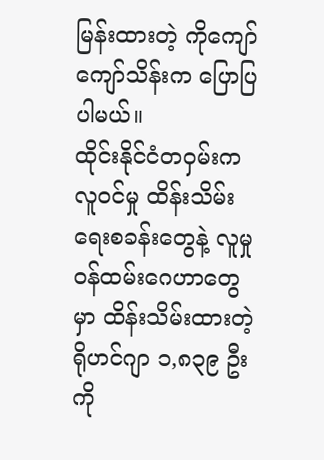မြန်းထားတဲ့ ကိုကျော်ကျော်သိန်းက ပြောပြပါမယ်။
ထိုင်းနိုင်ငံတဝှမ်းက လူဝင်မှု ထိန်းသိမ်းရေးစခန်းတွေနဲ့ လူမှုဝန်ထမ်းဂေဟာတွေမှာ ထိန်းသိမ်းထားတဲ့ ရိုဟင်ဂျာ ၁,၈၃၉ ဦးကို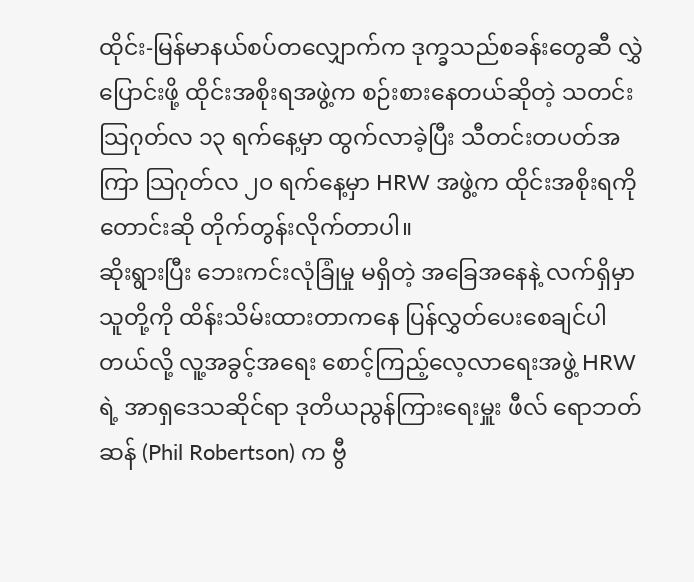ထိုင်း-မြန်မာနယ်စပ်တလျှောက်က ဒုက္ခသည်စခန်းတွေဆီ လွှဲပြောင်းဖို့ ထိုင်းအစိုးရအဖွဲ့က စဉ်းစားနေတယ်ဆိုတဲ့ သတင်း သြဂုတ်လ ၁၃ ရက်နေ့မှာ ထွက်လာခဲ့ပြီး သီတင်းတပတ်အကြာ သြဂုတ်လ ၂၀ ရက်နေ့မှာ HRW အဖွဲ့က ထိုင်းအစိုးရကို တောင်းဆို တိုက်တွန်းလိုက်တာပါ။
ဆိုးရွားပြီး ဘေးကင်းလုံခြုံမှု မရှိတဲ့ အခြေအနေနဲ့ လက်ရှိမှာ သူတို့ကို ထိန်းသိမ်းထားတာကနေ ပြန်လွှတ်ပေးစေချင်ပါတယ်လို့ လူ့အခွင့်အရေး စောင့်ကြည့်လေ့လာရေးအဖွဲ့ HRW ရဲ့ အာရှဒေသဆိုင်ရာ ဒုတိယညွန်ကြားရေးမှူး ဖီလ် ရောဘတ်ဆန် (Phil Robertson) က ဗွီ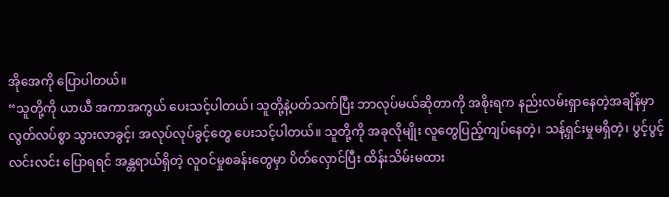အိုအေကို ပြောပါတယ်။
“သူတို့ကို ယာယီ အကာအကွယ် ပေးသင့်ပါတယ်၊ သူတို့နဲ့ပတ်သက်ပြီး ဘာလုပ်မယ်ဆိုတာကို အစိုးရက နည်းလမ်းရှာနေတဲ့အချိန်မှာ လွတ်လပ်စွာ သွားလာခွင့်၊ အလုပ်လုပ်ခွင့်တွေ ပေးသင့်ပါတယ်။ သူတို့ကို အခုလိုမျိုး လူတွေပြည့်ကျပ်နေတဲ့၊ သန့်ရှင်းမှုမရှိတဲ့၊ ပွင့်ပွင့်လင်းလင်း ပြောရရင် အန္တရာယ်ရှိတဲ့ လူဝင်မှုစခန်းတွေမှာ ပိတ်လှောင်ပြီး ထိန်းသိမ်းမထား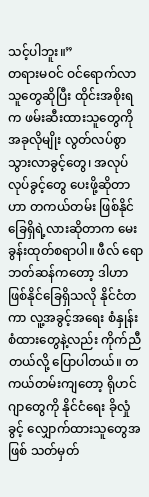သင့်ပါဘူး။”
တရားမဝင် ဝင်ရောက်လာသူတွေဆိုပြီး ထိုင်းအစိုးရက ဖမ်းဆီးထားသူတွေကို အခုလိုမျိုး လွတ်လပ်စွာ သွားလာခွင့်တွေ၊ အလုပ်လုပ်ခွင့်တွေ ပေးဖို့ဆိုတာဟာ တကယ်တမ်း ဖြစ်နိုင်ခြေရှိရဲ့လားဆိုတာက မေးခွန်းထုတ်စရာပါ။ ဖီလ် ရောဘတ်ဆန်ကတော့ ဒါဟာ ဖြစ်နိုင်ခြေရှိသလို နိုင်ငံတကာ လူ့အခွင့်အရေး စံနှုန်းစံထားတွေနဲ့လည်း ကိုက်ညီတယ်လို့ ပြောပါတယ်။ တကယ်တမ်းကျတော့ ရိုဟင်ဂျာတွေကို နိုင်ငံရေး ခိုလှုံခွင့် လျှောက်ထားသူတွေအဖြစ် သတ်မှတ်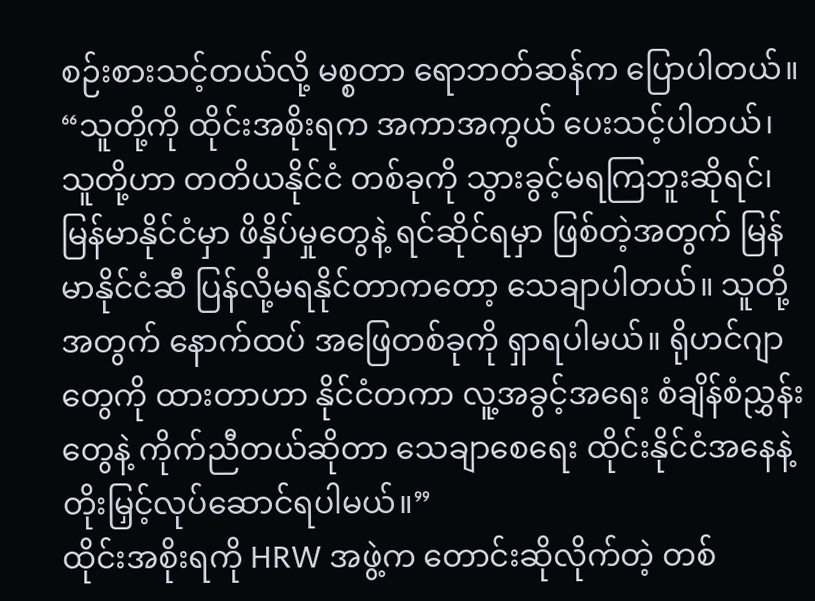စဉ်းစားသင့်တယ်လို့ မစ္စတာ ရောဘတ်ဆန်က ပြောပါတယ်။
“သူတို့ကို ထိုင်းအစိုးရက အကာအကွယ် ပေးသင့်ပါတယ်၊ သူတို့ဟာ တတိယနိုင်ငံ တစ်ခုကို သွားခွင့်မရကြဘူးဆိုရင်၊ မြန်မာနိုင်ငံမှာ ဖိနှိပ်မှုတွေနဲ့ ရင်ဆိုင်ရမှာ ဖြစ်တဲ့အတွက် မြန်မာနိုင်ငံဆီ ပြန်လို့မရနိုင်တာကတော့ သေချာပါတယ်။ သူတို့အတွက် နောက်ထပ် အဖြေတစ်ခုကို ရှာရပါမယ်။ ရိုဟင်ဂျာတွေကို ထားတာဟာ နိုင်ငံတကာ လူ့အခွင့်အရေး စံချိန်စံညွှန်းတွေနဲ့ ကိုက်ညီတယ်ဆိုတာ သေချာစေရေး ထိုင်းနိုင်ငံအနေနဲ့ တိုးမြှင့်လုပ်ဆောင်ရပါမယ်။”
ထိုင်းအစိုးရကို HRW အဖွဲ့က တောင်းဆိုလိုက်တဲ့ တစ်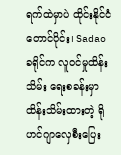ရက်ထဲမှာပဲ ထိုင်းနိုင်ငံတောင်ပိုင်း၊ Sadao ခရိုင်က လူဝင်မှုထိန်းသိမ်း ရေးစခန်းမှာ ထိန်းသိမ်းထားတဲ့ ရိုဟင်ဂျာလှေစီးပြေး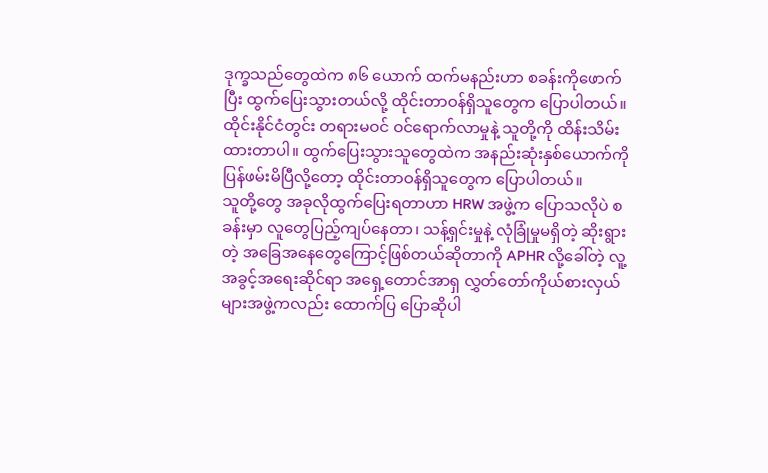ဒုက္ခသည်တွေထဲက ၈၆ ယောက် ထက်မနည်းဟာ စခန်းကိုဖောက်ပြီး ထွက်ပြေးသွားတယ်လို့ ထိုင်းတာဝန်ရှိသူတွေက ပြောပါတယ်။
ထိုင်းနိုင်ငံတွင်း တရားမဝင် ဝင်ရောက်လာမှုနဲ့ သူတို့ကို ထိန်းသိမ်းထားတာပါ။ ထွက်ပြေးသွားသူတွေထဲက အနည်းဆုံးနှစ်ယောက်ကို ပြန်ဖမ်းမိပြီလို့တော့ ထိုင်းတာဝန်ရှိသူတွေက ပြောပါတယ်။
သူတို့တွေ အခုလိုထွက်ပြေးရတာဟာ HRW အဖွဲ့က ပြောသလိုပဲ စခန်းမှာ လူတွေပြည့်ကျပ်နေတာ၊ သန့်ရှင်းမှုနဲ့ လုံခြုံမှုမရှိတဲ့ ဆိုးရွားတဲ့ အခြေအနေတွေကြောင့်ဖြစ်တယ်ဆိုတာကို APHR လို့ခေါ်တဲ့ လူ့အခွင့်အရေးဆိုင်ရာ အရှေ့တောင်အာရှ လွှတ်တော်ကိုယ်စားလှယ်များအဖွဲ့ကလည်း ထောက်ပြ ပြောဆိုပါ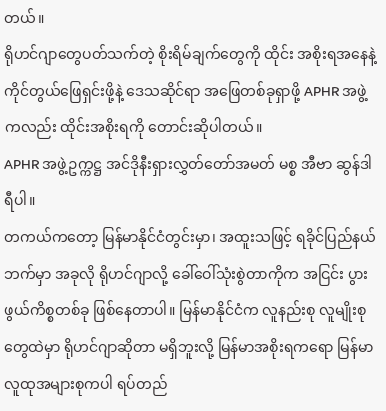တယ်။
ရိုဟင်ဂျာတွေပတ်သက်တဲ့ စိုးရိမ်ချက်တွေကို ထိုင်း အစိုးရအနေနဲ့ ကိုင်တွယ်ဖြေရှင်းဖို့နဲ့ ဒေသဆိုင်ရာ အဖြေတစ်ခုရှာဖို့ APHR အဖွဲ့ကလည်း ထိုင်းအစိုးရကို တောင်းဆိုပါတယ်။
APHR အဖွဲ့ဥက္ကဋ္ဌ အင်ဒိုနီးရှားလွှတ်တော်အမတ် မစ္စ အီဗာ ဆွန်ဒါရီပါ။
တကယ်ကတော့ မြန်မာနိုင်ငံတွင်းမှာ၊ အထူးသဖြင့် ရခိုင်ပြည်နယ်ဘက်မှာ အခုလို ရိုဟင်ဂျာလို့ ခေါ်ဝေါ်သုံးစွဲတာကိုက အငြင်း ပွားဖွယ်ကိစ္စတစ်ခု ဖြစ်နေတာပါ။ မြန်မာနိုင်ငံက လူနည်းစု လူမျိုးစုတွေထဲမှာ ရိုဟင်ဂျာဆိုတာ မရှိဘူးလို့ မြန်မာအစိုးရကရော မြန်မာလူထုအများစုကပါ ရပ်တည်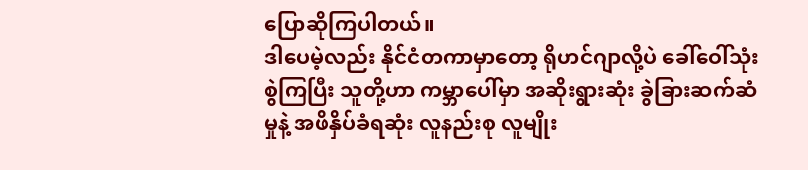ပြောဆိုကြပါတယ်။
ဒါပေမဲ့လည်း နိုင်ငံတကာမှာတော့ ရိုဟင်ဂျာလို့ပဲ ခေါ်ဝေါ်သုံးစွဲကြပြီး သူတို့ဟာ ကမ္ဘာပေါ်မှာ အဆိုးရွားဆုံး ခွဲခြားဆက်ဆံမှုနဲ့ အဖိနှိပ်ခံရဆုံး လူနည်းစု လူမျိုး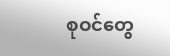စုဝင်တွေ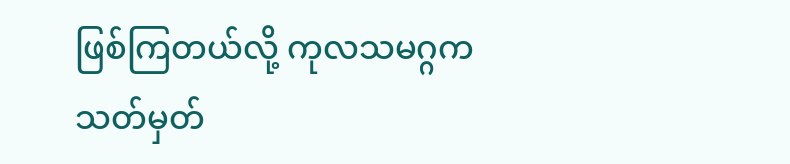ဖြစ်ကြတယ်လို့ ကုလသမဂ္ဂက သတ်မှတ်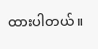ထားပါတယ်။